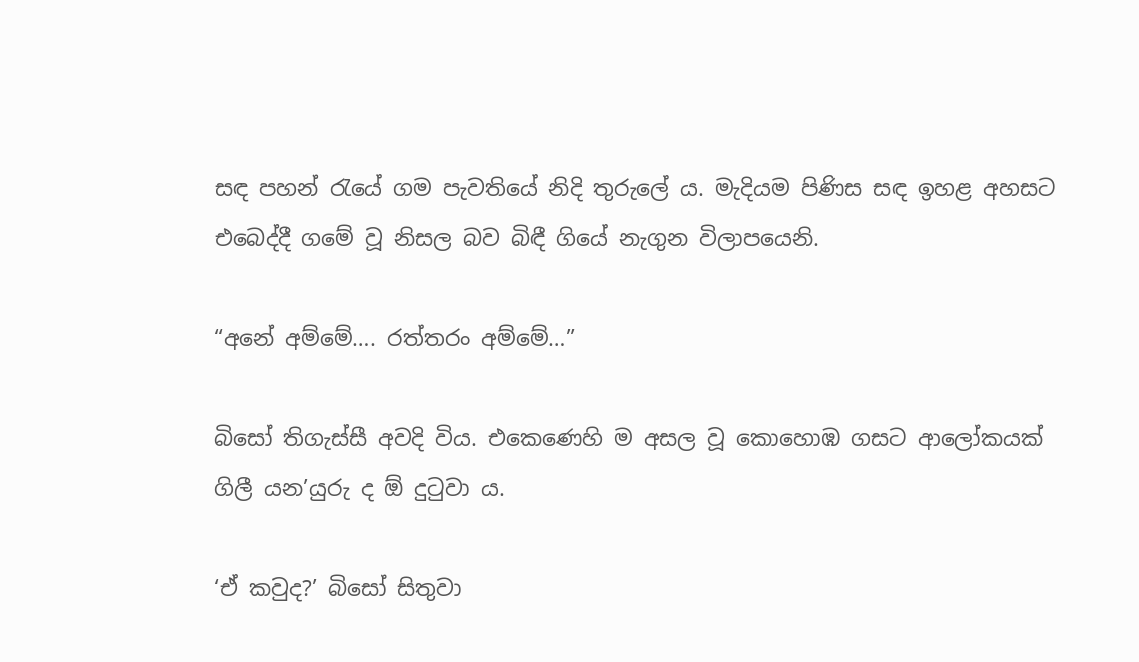සඳ පහන් රැයේ ගම පැවතියේ නිදි තුරුලේ ය. මැදියම පිණිස සඳ ඉහළ අහසට එබෙද්දී ගමේ වූ නිසල බව බිඳී ගියේ නැගුන විලාපයෙනි.

“අනේ අම්මේ…. රත්තරං අම්මේ…”

බිසෝ තිගැස්සී අවදි විය. එකෙණෙහි ම අසල වූ කොහොඹ ගසට ආලෝකයක් ගිලී යන’යුරු ද ඕ දුටුවා ය.

‘ඒ කවුද?’ බිසෝ සිතුවා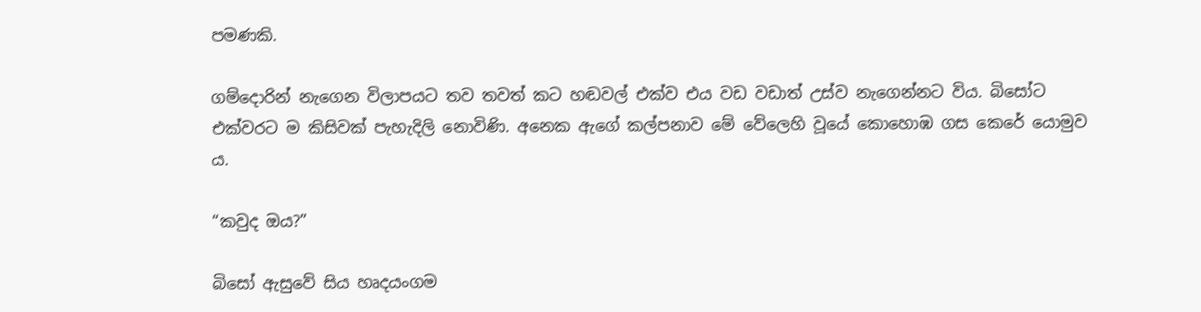පමණකි.

ගම්දොරින් නැගෙන විලාපයට තව තවත් කට හඬවල් එක්ව එය වඩ වඩාත් උස්ව නැගෙන්නට විය. බිසෝට එක්වරට ම කිසිවක් පැහැදිලි නොවිණි. අනෙක ඇගේ කල්පනාව මේ වේලෙහි වූයේ කොහොඹ ගස කෙරේ යොමුව ය.

“කවුද ඔය?”

බිසෝ ඇසුවේ සිය හෘදයංගම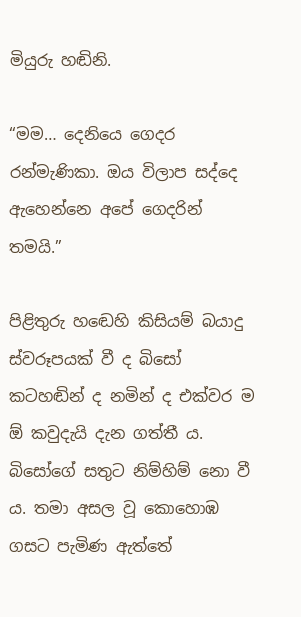මියුරු හඬිනි.

“මම… දෙනියෙ ගෙදර රන්මැණිකා. ඔය විලාප සද්දෙ ඇහෙන්නෙ අපේ ගෙදරින් තමයි.”

පිළිතුරු හඬෙහි කිසියම් බයාදු ස්වරූපයක් වී ද බිසෝ කටහඬින් ද නමින් ද එක්වර ම ඕ කවුදැයි දැන ගත්තී ය. බිසෝගේ සතුට නිම්හිම් නො වී ය. තමා අසල වූ කොහොඹ ගසට පැමිණ ඇත්තේ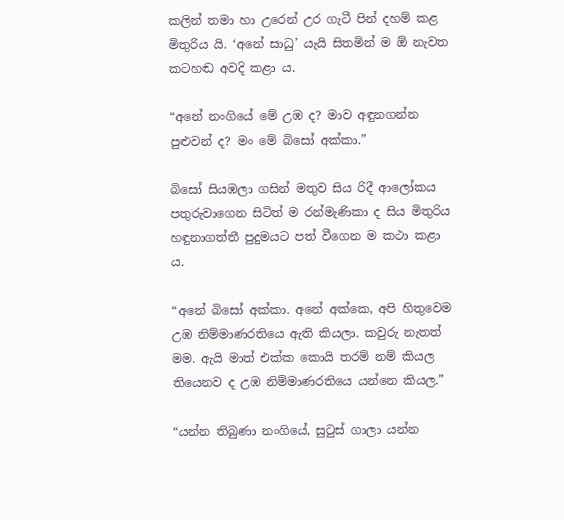කලින් තමා හා උරෙන් උර ගැටී පින් දහම් කළ මිතුරිය යි. ‘අනේ සාධු’ යැයි සිතමින් ම ඕ නැවත කටහඬ අවදි කළා ය.

“අනේ නංගියේ මේ උඹ ද? මාව අඳුනගන්න පුළුවන් ද? මං මේ බිසෝ අක්කා.”

බිසෝ සියඹලා ගසින් මතුව සිය රිදී ආලෝකය පතුරුවාගෙන සිටිත් ම රන්මැණිකා ද සිය මිතුරිය හඳුනාගත්තී පුදුමයට පත් වීගෙන ම කථා කළා ය.

“අනේ බිසෝ අක්කා. අනේ අක්කෙ, අපි හිතුවෙම උඹ නිම්මාණරතියෙ ඇති කියලා. කවුරු නැතත් මම. ඇයි මාත් එක්ක කොයි තරම් නම් කියල තියෙනව ද උඹ නිම්මාණරතියෙ යන්නෙ කියල.”

“යන්න තිබුණා නංගියේ, සුටුස් ගාලා යන්න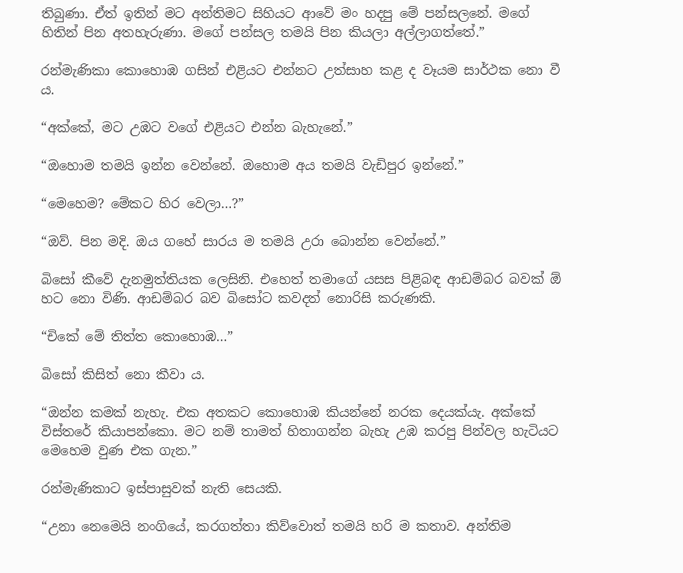තිබුණා. ඒත් ඉතින් මට අන්තිමට සිහියට ආවේ මං හදපු මේ පන්සලනේ. මගේ හිතින් පින අතහැරුණා. මගේ පන්සල තමයි පින කියලා අල්ලාගත්තේ.”

රන්මැණිකා කොහොඹ ගසින් එළියට එන්නට උත්සාහ කළ ද වෑයම සාර්ථක නො වී ය.

“අක්කේ, මට උඹට වගේ එළියට එන්න බැහැනේ.”

“ඔහොම තමයි ඉන්න වෙන්නේ. ඔහොම අය තමයි වැඩිපුර ඉන්නේ.”

“මෙහෙම? මේකට හිර වෙලා…?”

“ඔව්. පින මදි. ඔය ගහේ සාරය ම තමයි උරා බොන්න වෙන්නේ.”

බිසෝ කීවේ දැනමුත්තියක ලෙසිනි. එහෙත් තමාගේ යසස පිළිබඳ ආඩම්බර බවක් ඕ හට නො විණි. ආඩම්බර බව බිසෝට කවදත් නොරිසි කරුණකි.

“චිකේ මේ තිත්ත කොහොඹ…”

බිසෝ කිසිත් නො කීවා ය.

“ඔන්න කමක් නැහැ. එක අතකට කොහොඹ කියන්නේ නරක දෙයක්යැ. අක්කේ විස්තරේ කියාපන්කො. මට නම් තාමත් හිතාගන්න බැහැ උඹ කරපු පින්වල හැටියට මෙහෙම වුණ එක ගැන.”

රන්මැණිකාට ඉස්පාසුවක් නැති සෙයකි.

“උනා නෙමෙයි නංගියේ, කරගත්තා කිව්වොත් තමයි හරි ම කතාව. අන්තිම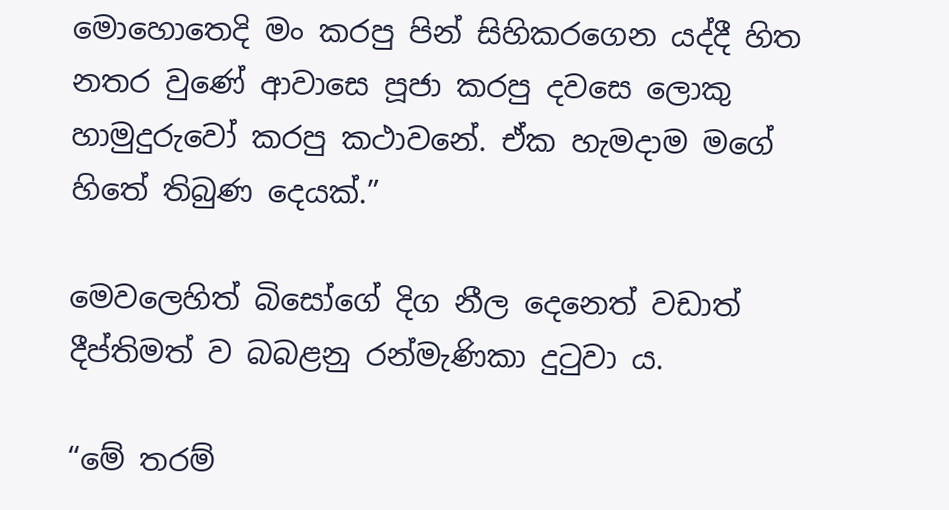මොහොතෙදි මං කරපු පින් සිහිකරගෙන යද්දී හිත නතර වුණේ ආවාසෙ පූජා කරපු දවසෙ ලොකු හාමුදුරුවෝ කරපු කථාවනේ. ඒක හැමදාම මගේ හිතේ තිබුණ දෙයක්.”

මෙවලෙහිත් බිසෝගේ දිග නීල දෙනෙත් වඩාත් දීප්තිමත් ව බබළනු රන්මැණිකා දුටුවා ය.

“මේ තරම්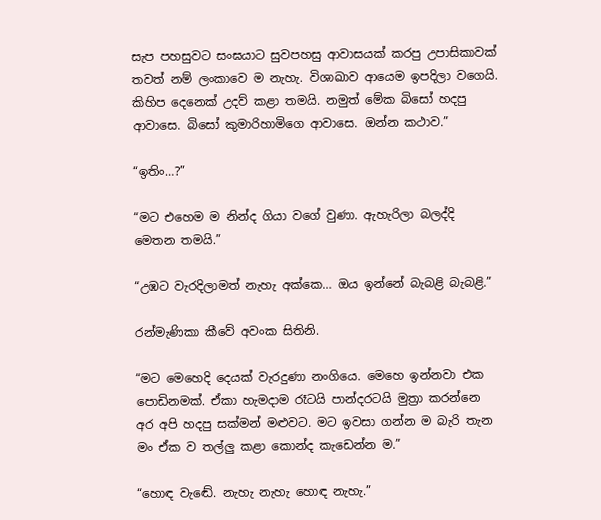සැප පහසුවට සංඝයාට සුවපහසු ආවාසයක් කරපු උපාසිකාවක් තවත් නම් ලංකාවෙ ම නැහැ. විශාඛාව ආයෙම ඉපදිලා වගෙයි. කිහිප දෙනෙක් උදව් කළා තමයි. නමුත් මේක බිසෝ හදපු ආවාසෙ. බිසෝ කුමාරිහාමිගෙ ආවාසෙ. ඔන්න කථාව.”

“ඉතිං…?”

“මට එහෙම ම නින්ද ගියා වගේ වුණා. ඇහැරිලා බලද්දි මෙතන තමයි.”

“උඹට වැරදිලාමත් නැහැ අක්කෙ… ඔය ඉන්නේ බැබළි බැබළි.”

රන්මැණිකා කීවේ අවංක සිතිනි.

“මට මෙහෙදි දෙයක් වැරදුණා නංගියෙ. මෙහෙ ඉන්නවා එක පොඩිනමක්. ඒකා හැමදාම රෑටයි පාන්දරටයි මුත්‍රා කරන්නෙ අර අපි හදපු සක්මන් මළුවට. මට ඉවසා ගන්න ම බැරි තැන මං ඒක ව තල්ලු කළා කොන්ද කැඩෙන්න ම.”

“හොඳ වැඬේ. නැහැ නැහැ හොඳ නැහැ.”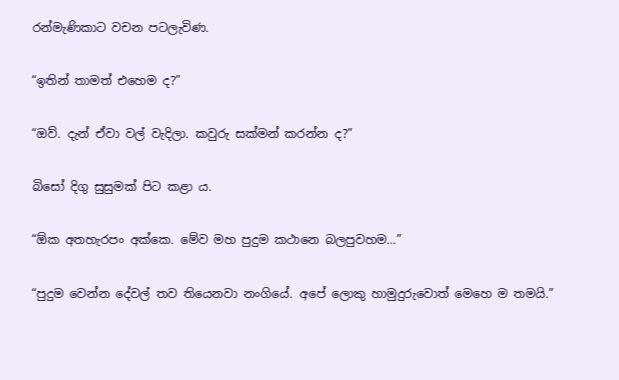රන්මැණිකාට වචන පටලැවිණ.

“ඉතින් තාමත් එහෙම ද?”

“ඔව්. දැන් ඒවා වල් වැදිලා. කවුරු සක්මන් කරන්න ද?”

බිසෝ දිගු සුසුමක් පිට කළා ය.

“ඕක අතහැරපං අක්කෙ. මේව මහ පුදුම කථානෙ බලපුවහම…”

“පුදුම වෙන්න දේවල් තව තියෙනවා නංගියේ. අපේ ලොකු හාමුදුරුවොත් මෙහෙ ම තමයි.”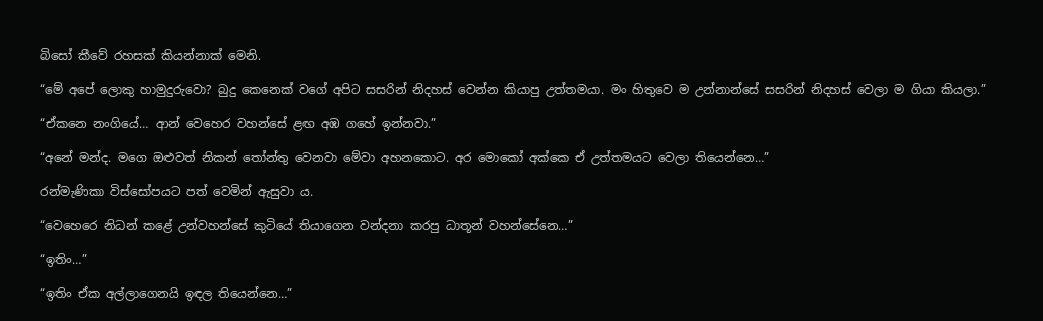බිසෝ කීවේ රහසක් කියන්නාක් මෙනි.

“මේ අපේ ලොකු හාමුදුරුවො? බුදු කෙනෙක් වගේ අපිට සසරින් නිදහස් වෙන්න කියාපු උත්තමයා. මං හිතුවෙ ම උන්නාන්සේ සසරින් නිදහස් වෙලා ම ගියා කියලා.”

“ඒකනෙ නංගියේ… ආන් වෙහෙර වහන්සේ ළඟ අඹ ගහේ ඉන්නවා.”

“අනේ මන්ද. මගෙ ඔළුවත් නිකන් තෝන්තු වෙනවා මේවා අහනකොට. අර මොකෝ අක්කෙ ඒ උත්තමයට වෙලා තියෙන්නෙ…”

රන්මැණිකා විස්සෝපයට පත් වෙමින් ඇසුවා ය.

“වෙහෙරෙ නිධන් කළේ උන්වහන්සේ කුටියේ තියාගෙන වන්දනා කරපු ධාතූන් වහන්සේනෙ…”

“ඉතිං…”

“ඉතිං ඒක අල්ලාගෙනයි ඉඳල තියෙන්නෙ…”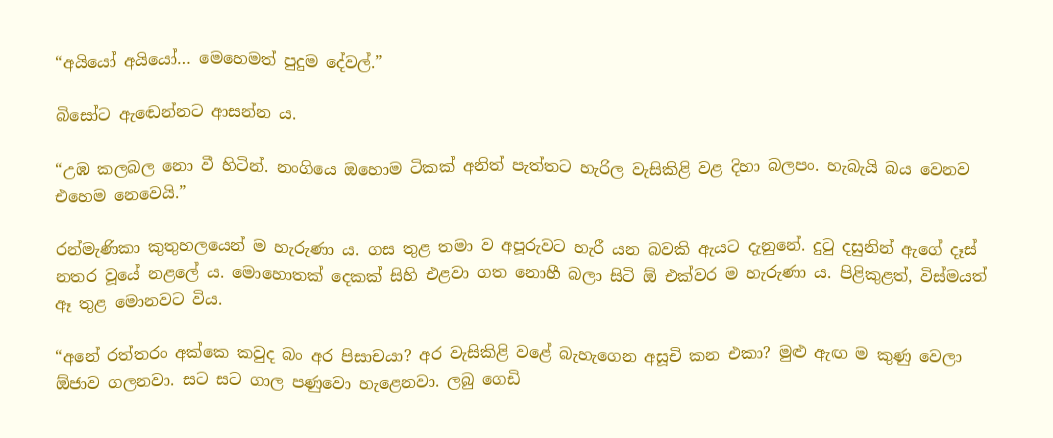“අයියෝ අයියෝ… මෙහෙමත් පුදුම දේවල්.”

බිසෝට ඇඬෙන්නට ආසන්න ය.

“උඹ කලබල නො වී හිටින්. නංගියෙ ඔහොම ටිකක් අනිත් පැත්තට හැරිල වැසිකිළි වළ දිහා බලපං. හැබැයි බය වෙනව එහෙම නෙවෙයි.”

රන්මැණිකා කුතුහලයෙන් ම හැරුණා ය. ගස තුළ තමා ව අපූරුවට හැරී යන බවකි ඇයට දැනුනේ. දුටු දසුනින් ඇගේ දෑස් නතර වූයේ නළලේ ය. මොහොතක් දෙකක් සිහි එළවා ගත නොහී බලා සිටි ඕ එක්වර ම හැරුණා ය. පිළිකුළත්, විස්මයත් ඈ තුළ මොනවට විය.

“අනේ රත්තරං අක්කෙ කවුද බං අර පිසාචයා? අර වැසිකිළි වළේ බැහැගෙන අසූචි කන එකා? මුළු ඇඟ ම කුණු වෙලා ඕජාව ගලනවා. සට සට ගාල පණුවො හැළෙනවා. ලබු ගෙඩි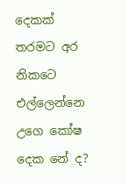දෙකක් තරමට අර නිකටෙ එල්ලෙන්නෙ උගෙ කෝෂ දෙක නේ ද?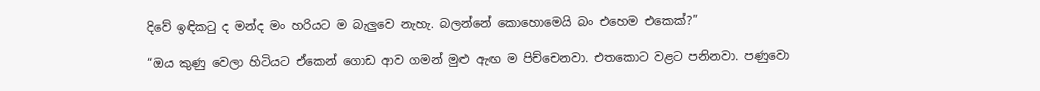දිවේ ඉඳිකටු ද මන්ද මං හරියට ම බැලුවෙ නැහැ. බලන්නේ කොහොමෙයි බං එහෙම එකෙක්?”

“ඔය කුණු වෙලා හිටියට ඒකෙන් ගොඩ ආව ගමන් මුළු ඇඟ ම පිච්චෙනවා. එතකොට වළට පනිනවා. පණුවො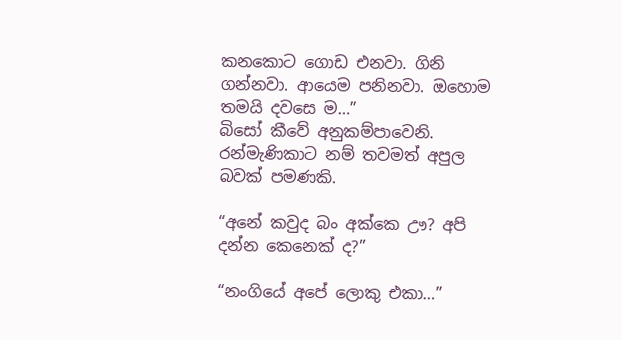කනකොට ගොඩ එනවා. ගිනි ගන්නවා. ආයෙම පනිනවා. ඔහොම තමයි දවසෙ ම…”
බිසෝ කීවේ අනුකම්පාවෙනි. රන්මැණිකාට නම් තවමත් අපුල බවක් පමණකි.

“අනේ කවුද බං අක්කෙ ඌ? අපි දන්න කෙනෙක් ද?”

“නංගියේ අපේ ලොකු එකා…”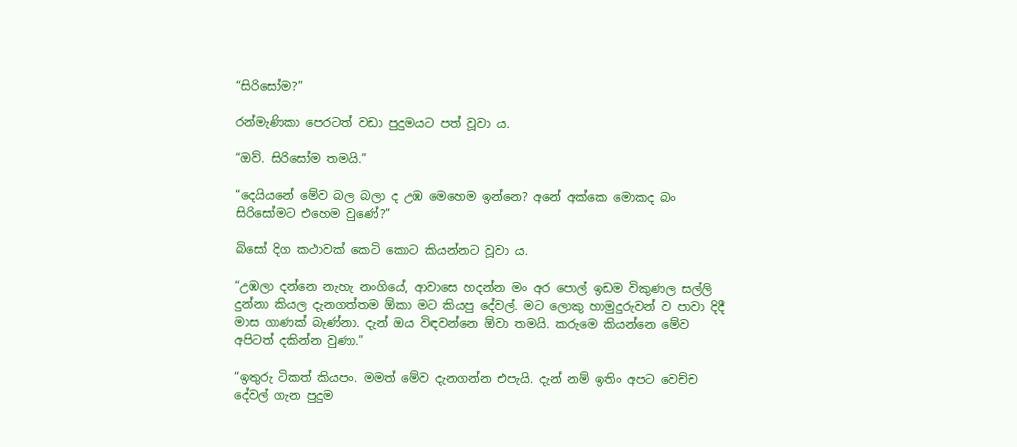“සිරිසෝම?”

රන්මැණිකා පෙරටත් වඩා පුදුමයට පත් වූවා ය.

“ඔව්. සිරිසෝම තමයි.”

“දෙයියනේ මේව බල බලා ද උඹ මෙහෙම ඉන්නෙ? අනේ අක්කෙ මොකද බං සිරිසෝමට එහෙම වුණේ?”

බිසෝ දිග කථාවක් කෙටි කොට කියන්නට වූවා ය.

“උඹලා දන්නෙ නැහැ නංගියේ, ආවාසෙ හදන්න මං අර පොල් ඉඩම විකුණල සල්ලි දුන්නා කියල දැනගත්තම ඕකා මට කියපු දේවල්. මට ලොකු හාමුදුරුවන් ව පාවා දිදී මාස ගාණක් බැණ්නා. දැන් ඔය විඳවන්නෙ ඕවා තමයි. කරුමෙ කියන්නෙ මේව අපිටත් දකින්න වුණා.”

“ඉතුරු ටිකත් කියපං. මමත් මේව දැනගන්න එපැයි. දැන් නම් ඉතිං අපට වෙච්ච දේවල් ගැන පුදුම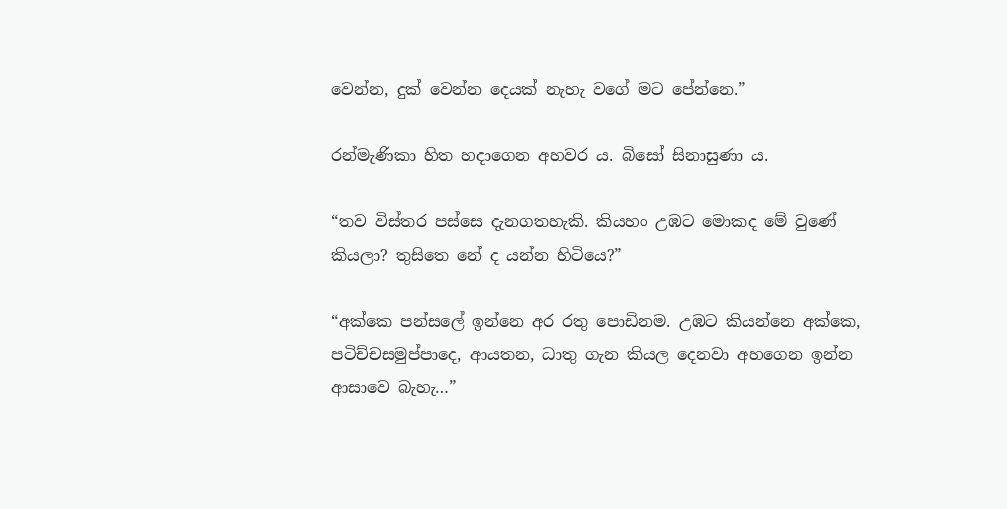වෙන්න, දුක් වෙන්න දෙයක් නැහැ වගේ මට පේන්නෙ.”

රන්මැණිකා හිත හදාගෙන අහවර ය. බිසෝ සිනාසුණා ය.

“තව විස්තර පස්සෙ දැනගතහැකි. කියහං උඹට මොකද මේ වුණේ කියලා? තුසිතෙ නේ ද යන්න හිටියෙ?”

“අක්කෙ පන්සලේ ඉන්නෙ අර රතු පොඩිනම. උඹට කියන්නෙ අක්කෙ, පටිච්චසමුප්පාදෙ, ආයතන, ධාතු ගැන කියල දෙනවා අහගෙන ඉන්න ආසාවෙ බැහැ…”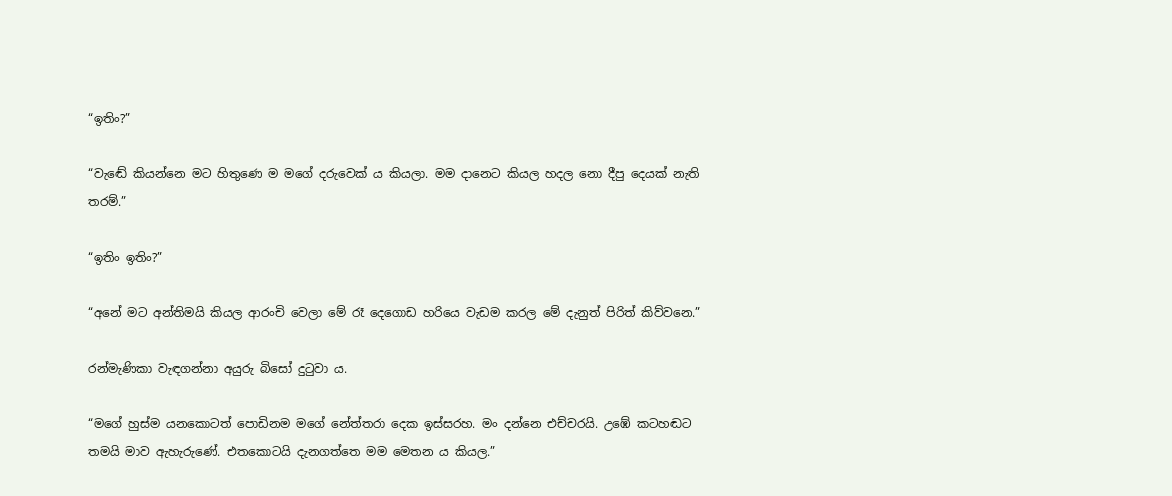“ඉතිං?”

“වැඬේ කියන්නෙ මට හිතුණෙ ම මගේ දරුවෙක් ය කියලා. මම දානෙට කියල හදල නො දීපු දෙයක් නැති තරම්.”

“ඉතිං ඉතිං?”

“අනේ මට අන්තිමයි කියල ආරංචි වෙලා මේ රෑ දෙගොඩ හරියෙ වැඩම කරල මේ දැනුත් පිරිත් කිව්වනෙ.”

රන්මැණිකා වැඳගන්නා අයුරු බිසෝ දුටුවා ය.

“මගේ හුස්ම යනකොටත් පොඩිනම මගේ නේත්තරා දෙක ඉස්සරහ. මං දන්නෙ එච්චරයි. උඹේ කටහඬට තමයි මාව ඇහැරුණේ. එතකොටයි දැනගත්තෙ මම මෙතන ය කියල.”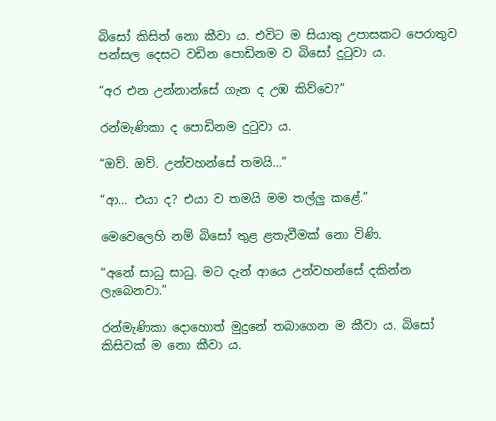බිසෝ කිසිත් නො කීවා ය. එවිට ම සියාතු උපාසකට පෙරාතුව පන්සල දෙසට වඩින පොඩිනම ව බිසෝ දුටුවා ය.

“අර එන උන්නාන්සේ ගැන ද උඹ කිව්වෙ?”

රන්මැණිකා ද පොඩිනම දුටුවා ය.

“ඔව්. ඔව්. උන්වහන්සේ තමයි…”

“ආ… එයා ද? එයා ව තමයි මම තල්ලු කළේ.”

මෙවෙලෙහි නම් බිසෝ තුළ ළතැවීමක් නො විණි.

“අනේ සාධු සාධු. මට දැන් ආයෙ උන්වහන්සේ දකින්න ලැබෙනවා.”

රන්මැණිකා දොහොත් මුදුනේ තබාගෙන ම කීවා ය. බිසෝ කිසිවක් ම නො කීවා ය.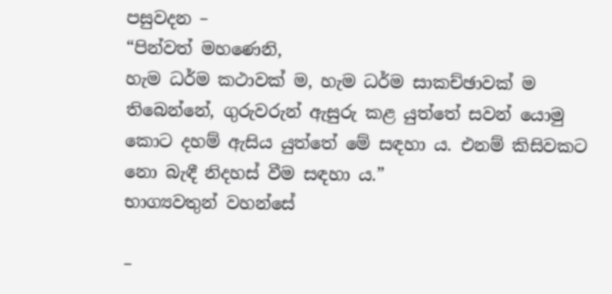පසුවදන –
“පින්වත් මහණෙනි,
හැම ධර්ම කථාවක් ම, හැම ධර්ම සාකච්ඡාවක් ම තිබෙන්නේ, ගුරුවරුන් ඇසුරු කළ යුත්තේ සවන් යොමු කොට දහම් ඇසිය යුත්තේ මේ සඳහා ය. එනම් කිසිවකට නො බැඳී නිදහස් වීම සඳහා ය.”
භාග්‍යවතුන් වහන්සේ

–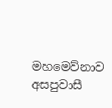මහමෙව්නාව අසපුවාසී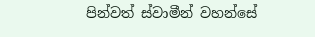පින්වත් ස්වාමීන් වහන්සේ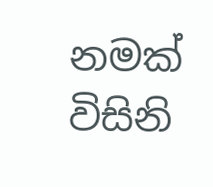නමක් විසිනි